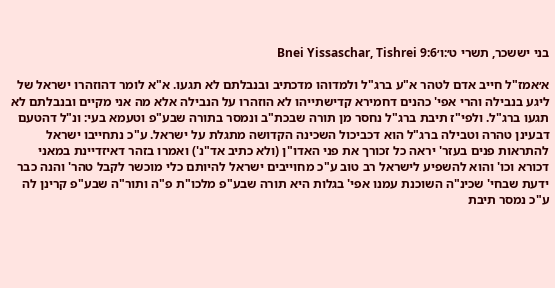בני יששכר, תשרי ט׳:ו׳Bnei Yissaschar, Tishrei 9:6

א׳אמז"ל חייב אדם לטהר א"ע ברג"ל ולמדוהו מדכתיב ובנבלתם לא תגעו. א"א לומר דהוזהרו ישראל של ליגע בנבילה והרי אפי' כהנים דחמירא קדישתייהו לא הוזהרו על הנבילה אלא מה אני מקיים ובנבלתם לא תגעו ברג"ל. ולפי"ז תיבת ברג"ל נחסר מן תורה שבכת"ב ונמסר בתורה שבע"פ וטעמא בעי: ונ"ל דהטעם דבעינן טהרה וטבילה ברג"ל הוא דכביכול השכינה הקדושה מתגלת על ישראל. ע"כ נתחייבו ישראל להתראות פנים בעזר' יראה כל זכורך את פני האדו"ן (ולא כתיב אד"נ') ואמרו בזהר דאיזדיינת במאני דכורא וכו' והוא להשפיע לישראל רב טוב ע"כ מחוייבים ישראל להיותם כלי מוכשר לקבל טהר' והנה כבר ידעת שבחי' שכינ"ה השוכנת עמנו אפי' בגלות היא תורה שבע"פ מלכו"ת פ"ה ותור"ה שבע"פ קרינן לה ע"כ נמסר תיבת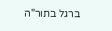ברגל בתור"ה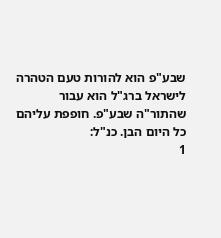שבע"פ הוא להורות טעם הטהרה לישראל ברג"ל הוא עבור שהתור"ה שבע"פ. חופפת עליהם כל היום הבן. כנ"ל:
1